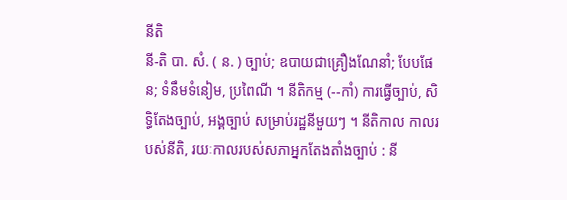នីតិ
នី-តិ បា. សំ. ( ន. ) ច្បាប់; ឧបាយជាគ្រឿងណែនាំ; បែបផែន; ទំនឹមទំនៀម, ប្រពៃណី ។ នីតិកម្ម (--កាំ) ការធ្វើច្បាប់, សិទ្ធិតែងច្បាប់, អង្គច្បាប់ សម្រាប់រដ្ឋនីមួយៗ ។ នីតិកាល កាលរបស់នីតិ, រយៈកាលរបស់សភាអ្នកតែងតាំងច្បាប់ : នី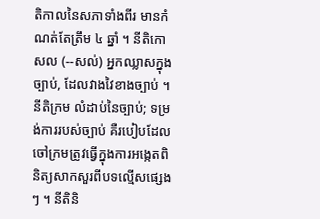តិកាលនៃសភាទាំងពីរ មានកំណត់តែត្រឹម ៤ ឆ្នាំ ។ នីតិកោសល (--សល់) អ្នកឈ្លាសក្នុងច្បាប់, ដែលវាងវៃខាងច្បាប់ ។ នីតិក្រម លំដាប់នៃច្បាប់; ទម្រង់ការរបស់ច្បាប់ គឺរបៀបដែលចៅក្រមត្រូវធ្វើក្នុងការអង្កេតពិនិត្យសាកសួរពីបទល្មើសផ្សេងៗ ។ នីតិនិ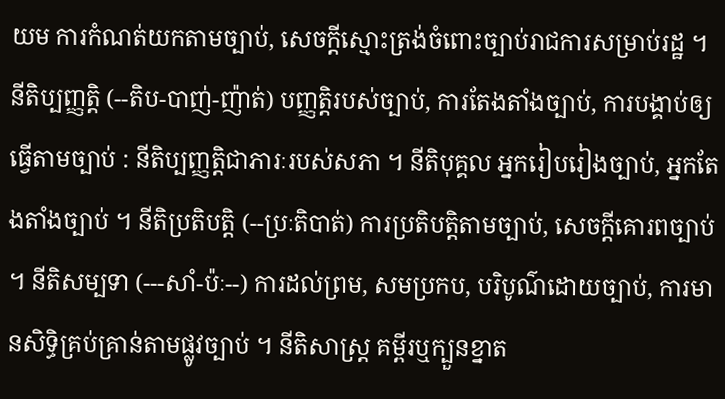យម ការកំណត់យកតាមច្បាប់, សេចក្ដីស្មោះត្រង់ចំពោះច្បាប់រាជការសម្រាប់រដ្ឋ ។ នីតិប្បញ្ញត្តិ (--តិប-បាញ់-ញ៉ាត់) បញ្ញត្តិរបស់ច្បាប់, ការតែងតាំងច្បាប់, ការបង្គាប់ឲ្យធ្វើតាមច្បាប់ : នីតិប្បញ្ញត្តិជាភារៈរបស់សភា ។ នីតិបុគ្គល អ្នករៀបរៀងច្បាប់, អ្នកតែងតាំងច្បាប់ ។ នីតិប្រតិបត្តិ (--ប្រៈតិបាត់) ការប្រតិបត្តិតាមច្បាប់, សេចក្ដីគោរពច្បាប់ ។ នីតិសម្បទា (---សាំ-ប៉ៈ--) ការដល់ព្រម, សមប្រកប, បរិបូណ៌ដោយច្បាប់, ការមានសិទ្ធិគ្រប់គ្រាន់តាមផ្លូវច្បាប់ ។ នីតិសាស្ត្រ គម្ពីរឬក្បួនខ្នាត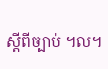ស្ដីពីច្បាប់ ។ល។